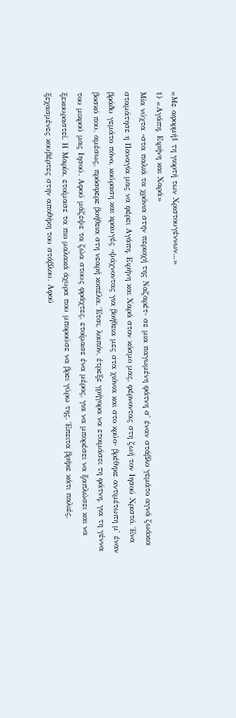«Με αφορμή1 τη γιορτή των Χριστουγέννων...»
1) «Αγάπη, Ειρήνη και Χαρά»
Μία νύχτα -στα παλιά τα χρόνια στην περιοχή της Ναζαρέτ- σε μια παγωμένη φάτνη σ' έναν στάβλο γεμάτο αγνά ζωάκια σταμάτησε η Παναγία μας να φέρει Αγάπη, Ειρήνη και Χαρά στον κόσμο μας, φέρνοντας στη ζωή τον Ιησού Χριστό. Ένα βράδυ γεμάτο πόνο, κούραση και κραυγές -ψάχνοντας για βοήθεια μες στα χιόνια και στο κρύο- βρέθηκε αντιμέτωπη μ' έναν βοσκό που, αμέσως, πρόσφερε βοήθεια στη νεαρή κοπέλα. Έτσι, λοιπόν, έτρεξε γρήγορα να ετοιμάσει τη φάτνη, για τη γέννα του μικρού μας Ιησού. Αφού μάζεψε τα ζώα στους φράχτες, ετοίμασε ένα μέρος, για να μπορέσει να ξαπλώσει και να ξεκουραστεί. Η Μαρία, ετοίμασε τα πιο μαλακά άχυρα που μπορούσε να βρει γύρω της. Έπειτα βρήκε κάτι παλιές, ξεχασμένες κουβέρτες στην αποθήκη του στάβλου. Αφού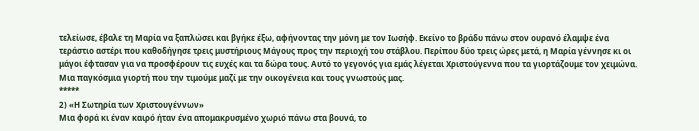τελείωσε, έβαλε τη Μαρία να ξαπλώσει και βγήκε έξω, αφήνοντας την μόνη με τον Ιωσήφ. Εκείνο το βράδυ πάνω στον ουρανό έλαμψε ένα τεράστιο αστέρι που καθοδήγησε τρεις μυστήριους Μάγους προς την περιοχή του στάβλου. Περίπου δύο τρεις ώρες μετά, η Μαρία γέννησε κι οι μάγοι έφτασαν για να προσφέρουν τις ευχές και τα δώρα τους. Αυτό το γεγονός για εμάς λέγεται Χριστούγεννα που τα γιορτάζουμε τον χειμώνα. Μια παγκόσμια γιορτή που την τιμούμε μαζί με την οικογένεια και τους γνωστούς μας.
*****
2) «Η Σωτηρία των Χριστουγέννων»
Μια φορά κι έναν καιρό ήταν ένα απομακρυσμένο χωριό πάνω στα βουνά, το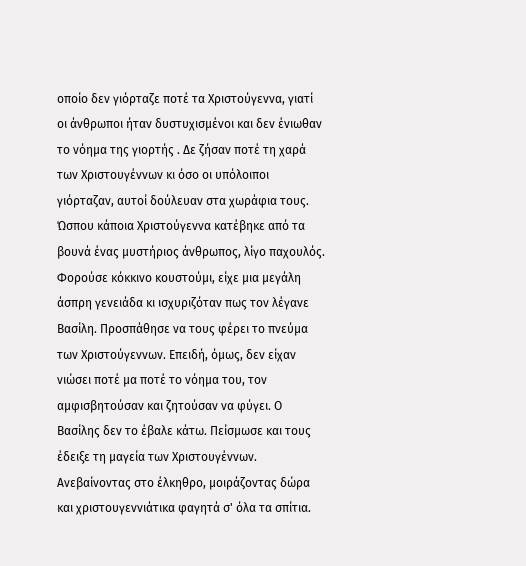οποίο δεν γιόρταζε ποτέ τα Χριστούγεννα, γιατί οι άνθρωποι ήταν δυστυχισμένοι και δεν ένιωθαν το νόημα της γιορτής . Δε ζήσαν ποτέ τη χαρά των Χριστουγέννων κι όσο οι υπόλοιποι γιόρταζαν, αυτοί δούλευαν στα χωράφια τους. Ώσπου κάποια Χριστούγεννα κατέβηκε από τα βουνά ένας μυστήριος άνθρωπος, λίγο παχουλός. Φορούσε κόκκινο κουστούμι, είχε μια μεγάλη άσπρη γενειάδα κι ισχυριζόταν πως τον λέγανε Βασίλη. Προσπάθησε να τους φέρει το πνεύμα των Χριστούγεννων. Επειδή, όμως, δεν είχαν νιώσει ποτέ μα ποτέ το νόημα του, τον αμφισβητούσαν και ζητούσαν να φύγει. Ο Βασίλης δεν το έβαλε κάτω. Πείσμωσε και τους έδειξε τη μαγεία των Χριστουγέννων. Ανεβαίνοντας στο έλκηθρο, μοιράζοντας δώρα και χριστουγεννιάτικα φαγητά σ' όλα τα σπίτια.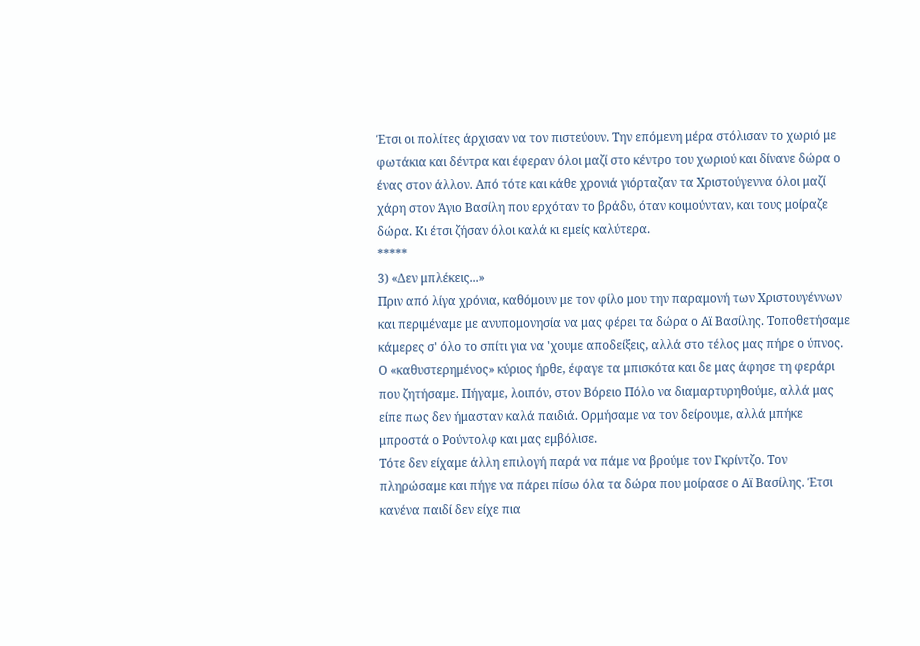Έτσι οι πολίτες άρχισαν να τον πιστεύουν. Την επόμενη μέρα στόλισαν το χωριό με φωτάκια και δέντρα και έφεραν όλοι μαζί στο κέντρο του χωριού και δίνανε δώρα ο ένας στον άλλον. Από τότε και κάθε χρονιά γιόρταζαν τα Χριστούγεννα όλοι μαζί χάρη στον Άγιο Βασίλη που ερχόταν το βράδυ, όταν κοιμούνταν, και τους μοίραζε δώρα. Κι έτσι ζήσαν όλοι καλά κι εμείς καλύτερα.
*****
3) «Δεν μπλέκεις...»
Πριν από λίγα χρόνια, καθόμουν με τον φίλο μου την παραμονή των Χριστουγέννων και περιμέναμε με ανυπομονησία να μας φέρει τα δώρα ο Αϊ Βασίλης. Τοποθετήσαμε κάμερες σ' όλο το σπίτι για να 'χουμε αποδείξεις, αλλά στο τέλος μας πήρε ο ύπνος. Ο «καθυστερημένος» κύριος ήρθε, έφαγε τα μπισκότα και δε μας άφησε τη φεράρι που ζητήσαμε. Πήγαμε, λοιπόν, στον Βόρειο Πόλο να διαμαρτυρηθούμε, αλλά μας είπε πως δεν ήμασταν καλά παιδιά. Ορμήσαμε να τον δείρουμε, αλλά μπήκε μπροστά ο Ρούντολφ και μας εμβόλισε.
Τότε δεν είχαμε άλλη επιλογή παρά να πάμε να βρούμε τον Γκρίντζο. Τον πληρώσαμε και πήγε να πάρει πίσω όλα τα δώρα που μοίρασε ο Αϊ Βασίλης. Έτσι κανένα παιδί δεν είχε πια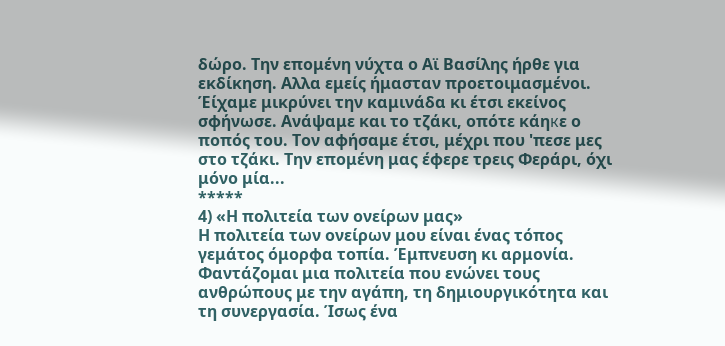δώρο. Την επομένη νύχτα ο Αϊ Βασίλης ήρθε για εκδίκηση. Αλλα εμείς ήμασταν προετοιμασμένοι. Έίχαμε μικρύνει την καμινάδα κι έτσι εκείνος σφήνωσε. Ανάψαμε και το τζάκι, οπότε κάηкε ο ποπός του. Τον αφήσαμε έτσι, μέχρι που 'πεσε μες στο τζάκι. Την επομένη μας έφερε τρεις Φεράρι, όχι μόνο μία...
*****
4) «Η πολιτεία των ονείρων μας»
Η πολιτεία των ονείρων μου είναι ένας τόπος γεμάτος όμορφα τοπία. Έμπνευση κι αρμονία. Φαντάζομαι μια πολιτεία που ενώνει τους ανθρώπους με την αγάπη, τη δημιουργικότητα και τη συνεργασία. Ίσως ένα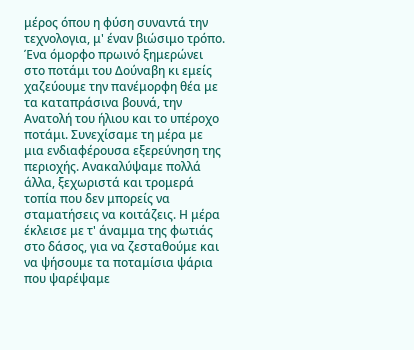μέρος όπου η φύση συναντά την τεχνολογια, μ' έναν βιώσιμο τρόπο. Ένα όμορφο πρωινό ξημερώνει στο ποτάμι του Δούναβη κι εμείς χαζεύουμε την πανέμορφη θέα με τα καταπράσινα βουνά, την Ανατολή του ήλιου και το υπέροχο ποτάμι. Συνεχίσαμε τη μέρα με μια ενδιαφέρουσα εξερεύνηση της περιοχής. Ανακαλύψαμε πολλά άλλα, ξεχωριστά και τρομερά τοπία που δεν μπορείς να σταματήσεις να κοιτάζεις. Η μέρα έκλεισε με τ' άναμμα της φωτιάς στο δάσος, για να ζεσταθούμε και να ψήσουμε τα ποταμίσια ψάρια που ψαρέψαμε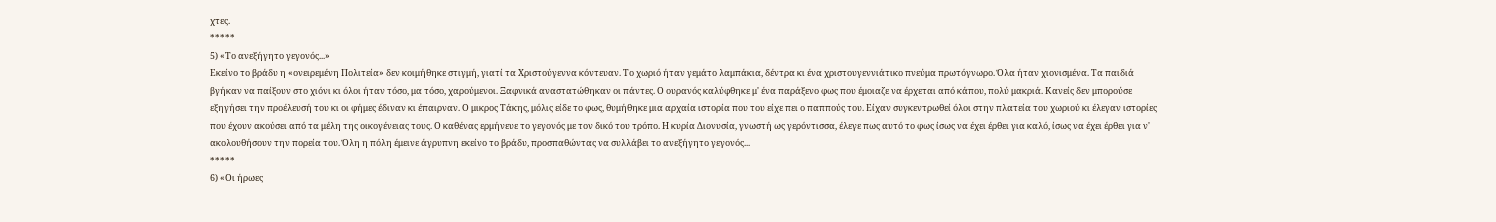χτες.
*****
5) «Το ανεξήγητο γεγονός...»
Εκείνο το βράδυ η «ονειρεμένη Πολιτεία» δεν κοιμήθηκε στιγμή, γιατί τα Χριστούγεννα κόντευαν. Το χωριό ήταν γεμάτο λαμπάκια, δέντρα κι ένα χριστουγεννιάτικο πνεύμα πρωτόγνωρο. Όλα ήταν χιονισμένα. Τα παιδιά βγήκαν να παίξουν στο χιόνι κι όλοι ήταν τόσο, μα τόσο, χαρούμενοι. Ξαφνικά αναστατώθηκαν οι πάντες. Ο ουρανός καλύφθηκε μ' ένα παράξενο φως που έμοιαζε να έρχεται από κάπου, πολύ μακριά. Κανείς δεν μπορούσε εξηγήσει την προέλευσή του κι οι φήμες έδιναν κι έπαιρναν. Ο μικρος Τάκης, μόλις είδε το φως, θυμήθηκε μια αρχαία ιστορία που του είχε πει ο παππούς του. Είχαν συγκεντρωθεί όλοι στην πλατεία του χωριού κι έλεγαν ιστορίες που έχουν ακούσει από τα μέλη της οικογένειας τους. Ο καθένας ερμήνευε το γεγονός με τον δικό του τρόπο. Η κυρία Διονυσία, γνωστή ως γερόντισσα, έλεγε πως αυτό το φως ίσως να έχει έρθει για καλό, ίσως να έχει έρθει για ν' ακολουθήσουν την πορεία του. Όλη η πόλη έμεινε άγρυπνη εκείνο το βράδυ, προσπαθώντας να συλλάβει το ανεξήγητο γεγονός...
*****
6) «Οι ήρωες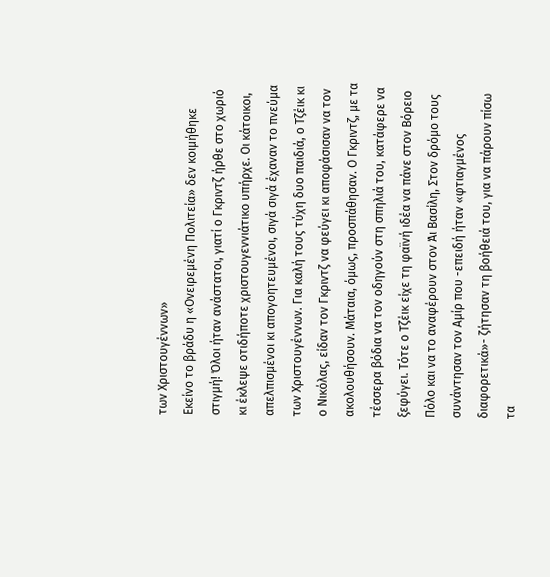των Χριστουγέννων»
Εκείνο το βράδυ η «Ονειρεμένη Πολιτεία» δεν κοιμήθηκε στιγμή! Όλοι ήταν ανάστατοι, γιατί ο Γκριντζ ήρθε στο χωριό κι έκλεψε οτιδήποτε χριστουγεννιάτικο υπήρχε. Οι κάτοικοι, απελπισμένοι κι απογοητευμένοι, σιγά σιγά έχαναν το πνεύμα των Χριστουγέννων. Για καλή τους τύχη δυο παιδιά, ο Τζέικ κι ο Νικόλας, είδαν τον Γκριντζ να φεύγει κι αποφάσισαν να τον ακολουθήσουν. Μάταια, όμως, προσπάθησαν. Ο Γκριντζ, με τα τέσσερα βόδια να τον οδηγούν στη σπηλιά του, κατάφερε να ξεφύγει. Τότε ο Τζέικ είχε τη φαϊνή ιδέα να πάνε στον Βόρειο Πόλο και να το αναφέρουν στον Άι Βασίλη, Στον δρόμο τους συνάντησαν τον Αμίρ που -επειδή ήταν «φτιαγμένος διαφορετικά»- ζήτησαν τη βοήθειά του, για να πάρουν πίσω τα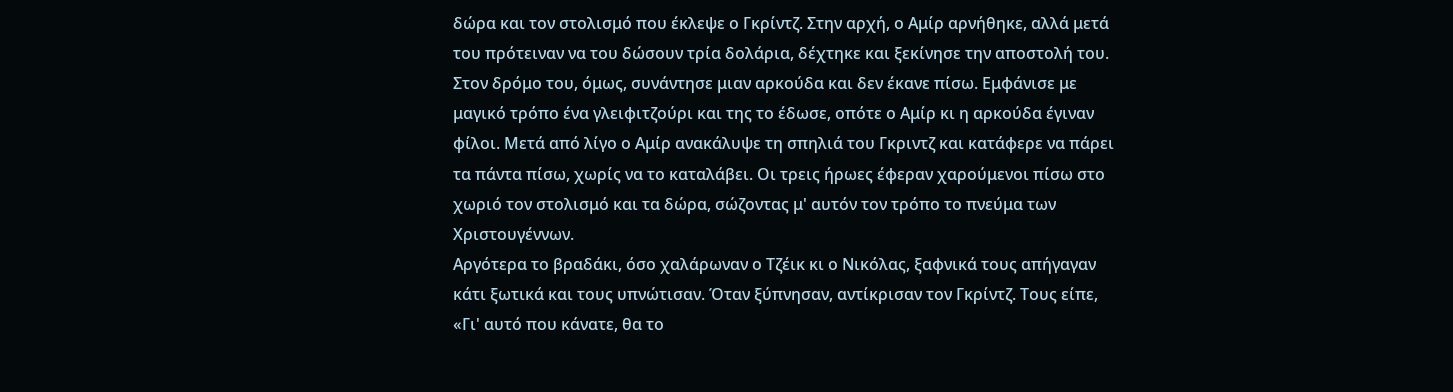δώρα και τον στολισμό που έκλεψε ο Γκρίντζ. Στην αρχή, ο Αμίρ αρνήθηκε, αλλά μετά του πρότειναν να του δώσουν τρία δολάρια, δέχτηκε και ξεκίνησε την αποστολή του. Στον δρόμο του, όμως, συνάντησε μιαν αρκούδα και δεν έκανε πίσω. Εμφάνισε με μαγικό τρόπο ένα γλειφιτζούρι και της το έδωσε, οπότε ο Αμίρ κι η αρκούδα έγιναν φίλοι. Μετά από λίγο ο Αμίρ ανακάλυψε τη σπηλιά του Γκριντζ και κατάφερε να πάρει τα πάντα πίσω, χωρίς να το καταλάβει. Οι τρεις ήρωες έφεραν χαρούμενοι πίσω στο χωριό τον στολισμό και τα δώρα, σώζοντας μ' αυτόν τον τρόπο το πνεύμα των Χριστουγέννων.
Αργότερα το βραδάκι, όσο χαλάρωναν ο Τζέικ κι ο Νικόλας, ξαφνικά τους απήγαγαν κάτι ξωτικά και τους υπνώτισαν. Όταν ξύπνησαν, αντίκρισαν τον Γκρίντζ. Τους είπε, «Γι' αυτό που κάνατε, θα το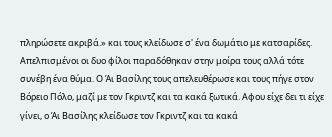πληρώσετε ακριβά.» και τους κλείδωσε σ' ένα δωμάτιο με κατσαρίδες. Απελπισμένοι οι δυο φίλοι παραδόθηκαν στην μοίρα τους αλλά τότε συνέβη ένα θύμα. Ο Άι Βασίλης τους απελευθέρωσε και τους πήγε στον Βόρειο Πόλο, μαζί με τον Γκριντζ και τα κακά ξωτικά. Αφου είχε δει τι είχε γίνει, ο Άι Βασίλης κλείδωσε τον Γκριντζ και τα κακά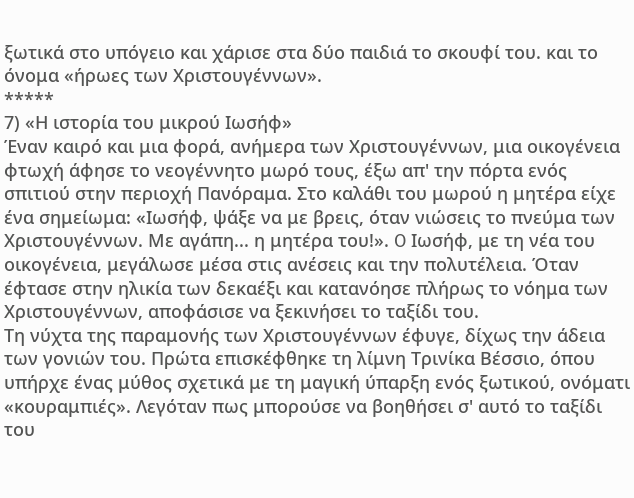ξωτικά στο υπόγειο και χάρισε στα δύο παιδιά το σκουφί του. και το όνομα «ήρωες των Χριστουγέννων».
*****
7) «Η ιστορία του μικρού Ιωσήφ»
Έναν καιρό και μια φορά, ανήμερα των Χριστουγέννων, μια οικογένεια φτωχή άφησε το νεογέννητο μωρό τους, έξω απ' την πόρτα ενός σπιτιού στην περιοχή Πανόραμα. Στο καλάθι του μωρού η μητέρα είχε ένα σημείωμα: «Ιωσήφ, ψάξε να με βρεις, όταν νιώσεις το πνεύμα των Χριστουγέννων. Με αγάπη... η μητέρα του!». O Ιωσήφ, με τη νέα του οικογένεια, μεγάλωσε μέσα στις ανέσεις και την πολυτέλεια. Όταν έφτασε στην ηλικία των δεκαέξι και κατανόησε πλήρως το νόημα των Χριστουγέννων, αποφάσισε να ξεκινήσει το ταξίδι του.
Τη νύχτα της παραμονής των Χριστουγέννων έφυγε, δίχως την άδεια των γονιών του. Πρώτα επισκέφθηκε τη λίμνη Τρινίκα Βέσσιο, όπου υπήρχε ένας μύθος σχετικά με τη μαγική ύπαρξη ενός ξωτικού, ονόματι «κουραμπιές». Λεγόταν πως μπορούσε να βοηθήσει σ' αυτό το ταξίδι του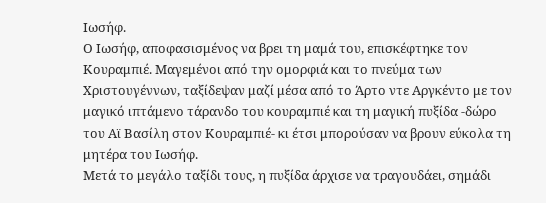Ιωσήφ.
Ο Ιωσήφ, αποφασισμένος να βρει τη μαμά του, επισκέφτηκε τον Κουραμπιέ. Μαγεμένοι από την ομορφιά και το πνεύμα των Χριστουγέννων, ταξίδεψαν μαζί μέσα από το Άρτο ντε Αργκέντο με τον μαγικό ιπτάμενο τάρανδο του κουραμπιέ και τη μαγική πυξίδα -δώρο του Αϊ Βασίλη στον Κουραμπιέ- κι έτσι μπορούσαν να βρουν εύκολα τη μητέρα του Ιωσήφ.
Μετά το μεγάλο ταξίδι τους, η πυξίδα άρχισε να τραγουδάει, σημάδι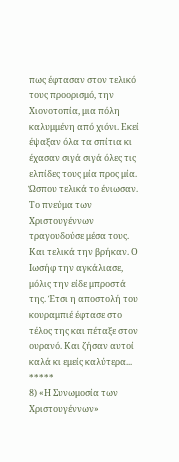πως έφτασαν στον τελικό τους προορισμό, την Χιονοτοπία, μια πόλη καλυμμένη από χιόνι. Εκεί έψαξαν όλα τα σπίτια κι έχασαν σιγά σιγά όλες τις ελπίδες τους μία προς μία. Ώσπου τελικά το ένιωσαν. Το πνεύμα των Χριστουγέννων τραγουδούσε μέσα τους. Και τελικά την βρήκαν. Ο Ιωσήφ την αγκάλιασε, μόλις την είδε μπροστά της. Έτσι η αποστολή του κουραμπιέ έφτασε στο τέλος της και πέταξε στον ουρανό. Και ζήσαν αυτοί καλά κι εμείς καλύτερα...
*****
8) «Η Συνωμοσία των Χριστουγέννων»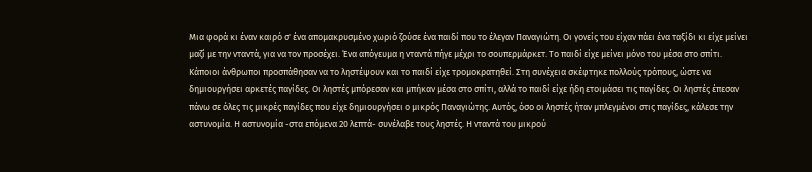Μια φορά κι έναν καιρό σ' ένα απομακρυσμένο χωριό ζούσε ένα παιδί που το έλεγαν Παναγιώτη. Οι γονείς του είχαν πάει ένα ταξίδι κι είχε μείνει μαζί με την νταντά, για να τον προσέχει. Ένα απόγευμα η νταντά πήγε μέχρι το σουπερμάρκετ. Το παιδί είχε μείνει μόνο του μέσα στο σπίτι. Κάποιοι άνθρωποι προσπάθησαν να το ληστέψουν και το παιδί είχε τρομοκρατηθεί. Στη συνέχεια σκέφτηκε πολλούς τρόπους, ώστε να δημιουργήσει αρκετές παγίδες. Οι ληστές μπόρεσαν και μπήκαν μέσα στο σπίτι, αλλά το παιδί είχε ήδη ετοιμάσει τις παγίδες. Οι ληστές έπεσαν πάνω σε όλες τις μικρές παγίδες που είχε δημιουργήσει ο μικρός Παναγιώτης. Αυτός, όσο οι ληστές ήταν μπλεγμένοι στις παγίδες, κάλεσε την αστυνομία. Η αστυνομία -στα επόμενα 20 λεπτά- συνέλαβε τους ληστές. Η νταντά του μικρού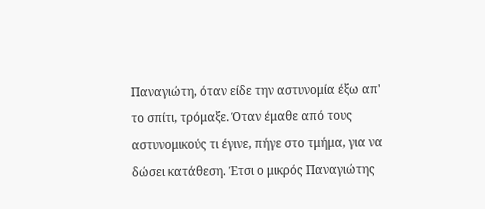Παναγιώτη, όταν είδε την αστυνομία έξω απ' το σπίτι, τρόμαξε. Όταν έμαθε από τους αστυνομικούς τι έγινε, πήγε στο τμήμα, για να δώσει κατάθεση. Έτσι ο μικρός Παναγιώτης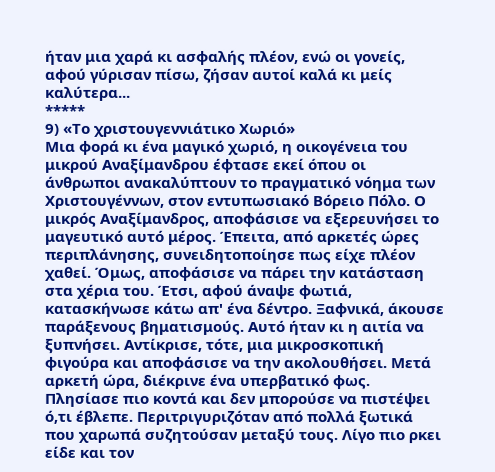ήταν μια χαρά κι ασφαλής πλέον, ενώ οι γονείς, αφού γύρισαν πίσω, ζήσαν αυτοί καλά κι μείς καλύτερα...
*****
9) «Το χριστουγεννιάτικο Χωριό»
Μια φορά κι ένα μαγικό χωριό, η οικογένεια του μικρού Αναξίμανδρου έφτασε εκεί όπου οι άνθρωποι ανακαλύπτουν το πραγματικό νόημα των Χριστουγέννων, στον εντυπωσιακό Βόρειο Πόλο. Ο μικρός Αναξίμανδρος, αποφάσισε να εξερευνήσει το μαγευτικό αυτό μέρος. Έπειτα, από αρκετές ώρες περιπλάνησης, συνειδητοποίησε πως είχε πλέον χαθεί. Όμως, αποφάσισε να πάρει την κατάσταση στα χέρια του. Έτσι, αφού άναψε φωτιά, κατασκήνωσε κάτω απ' ένα δέντρο. Ξαφνικά, άκουσε παράξενους βηματισμούς. Αυτό ήταν κι η αιτία να ξυπνήσει. Αντίκρισε, τότε, μια μικροσκοπική φιγούρα και αποφάσισε να την ακολουθήσει. Μετά αρκετή ώρα, διέκρινε ένα υπερβατικό φως. Πλησίασε πιο κοντά και δεν μπορούσε να πιστέψει ό,τι έβλεπε. Περιτριγυριζόταν από πολλά ξωτικά που χαρωπά συζητούσαν μεταξύ τους. Λίγο πιο ρκει είδε και τον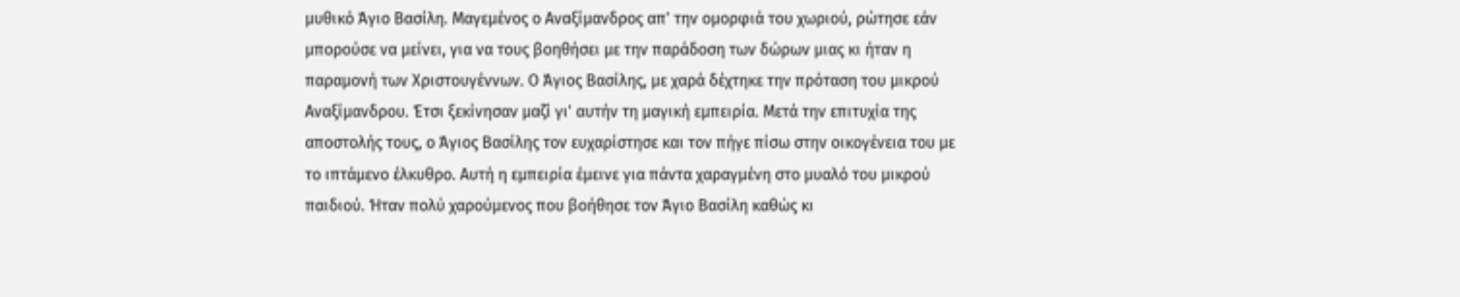μυθικό Άγιο Βασίλη. Μαγεμένος ο Αναξίμανδρος απ' την ομορφιά του χωριού, ρώτησε εάν μπορούσε να μείνει, για να τους βοηθήσει με την παράδοση των δώρων μιας κι ήταν η παραμονή των Χριστουγέννων. Ο Άγιος Βασίλης, με χαρά δέχτηκε την πρόταση του μικρού Αναξίμανδρου. Έτσι ξεκίνησαν μαζί γι' αυτήν τη μαγική εμπειρία. Μετά την επιτυχία της αποστολής τους, ο Άγιος Βασίλης τον ευχαρίστησε και τον πήγε πίσω στην οικογένεια του με το ιπτάμενο έλκυθρο. Αυτή η εμπειρία έμεινε για πάντα χαραγμένη στο μυαλό του μικρού παιδιού. Ήταν πολύ χαρούμενος που βοήθησε τον Άγιο Βασίλη καθώς κι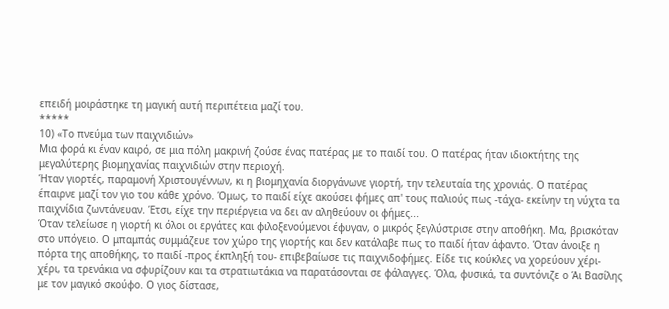επειδή μοιράστηκε τη μαγική αυτή περιπέτεια μαζί του.
*****
10) «Το πνεύμα των παιχνιδιών»
Μια φορά κι έναν καιρό, σε μια πόλη μακρινή ζούσε ένας πατέρας με το παιδί του. Ο πατέρας ήταν ιδιοκτήτης της μεγαλύτερης βιομηχανίας παιχνιδιών στην περιοχή.
Ήταν γιορτές, παραμονή Χριστουγέννων, κι η βιομηχανία διοργάνωνε γιορτή, την τελευταία της χρονιάς. Ο πατέρας έπαιρνε μαζί τον γιο του κάθε χρόνο. Όμως, το παιδί είχε ακούσει φήμες απ' τους παλιούς πως -τάχα- εκείνην τη νύχτα τα παιχνίδια ζωντάνευαν. Έτσι, είχε την περιέργεια να δει αν αληθεύουν οι φήμες...
Όταν τελείωσε η γιορτή κι όλοι οι εργάτες και φιλοξενούμενοι έφυγαν, ο μικρός ξεγλύστρισε στην αποθήκη. Μα, βρισκόταν στο υπόγειο. Ο μπαμπάς συμμάζευε τον χώρο της γιορτής και δεν κατάλαβε πως το παιδί ήταν άφαντο. Όταν άνοιξε η πόρτα της αποθήκης, το παιδί -προς έκπληξή του- επιβεβαίωσε τις παιχνιδοφήμες. Είδε τις κούκλες να χορεύουν χέρι-χέρι, τα τρενάκια να σφυρίζουν και τα στρατιωτάκια να παρατάσονται σε φάλαγγες. Όλα, φυσικά, τα συντόνιζε ο Άι Βασίλης με τον μαγικό σκούφο. Ο γιος δίστασε,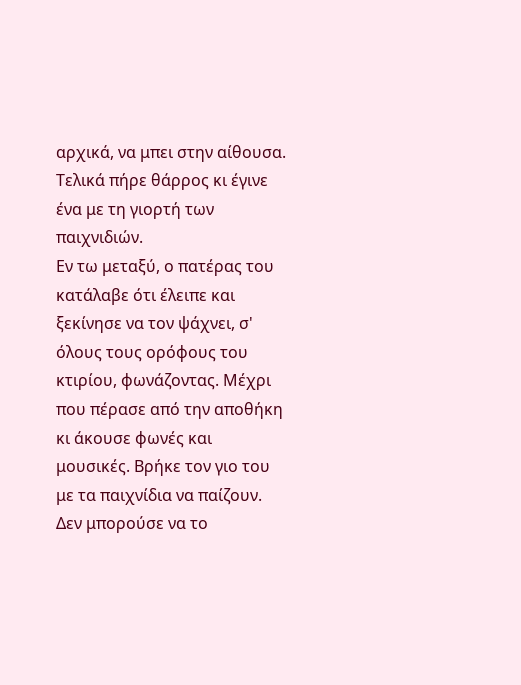αρχικά, να μπει στην αίθουσα. Τελικά πήρε θάρρος κι έγινε ένα με τη γιορτή των παιχνιδιών.
Εν τω μεταξύ, ο πατέρας του κατάλαβε ότι έλειπε και ξεκίνησε να τον ψάχνει, σ' όλους τους ορόφους του κτιρίου, φωνάζοντας. Μέχρι που πέρασε από την αποθήκη κι άκουσε φωνές και μουσικές. Βρήκε τον γιο του με τα παιχνίδια να παίζουν. Δεν μπορούσε να το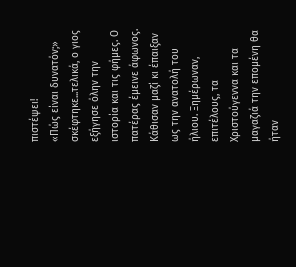πιστέψει!
«Πώς είναι δυνατόν;» σκέφτηκε...τελικά, ο γιος εξήγησε όλην την ιστορία και τις φήμες. Ο πατέρας έμεινε άφωνος. Κάθισαν μαζί κι έπαιξαν ως την ανατολή του ήλιου. Ξημέρωναν, επιτέλους, τα Χριστούγεννα και τα μαγαζιά την επομένη θα ήταν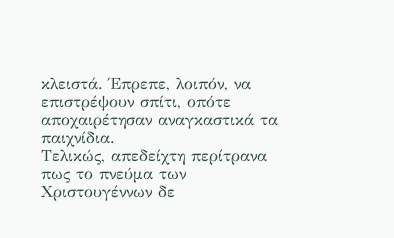κλειστά. Έπρεπε, λοιπόν, να επιστρέψουν σπίτι, οπότε αποχαιρέτησαν αναγκαστικά τα παιχνίδια.
Τελικώς, απεδείχτη περίτρανα πως το πνεύμα των Χριστουγέννων δε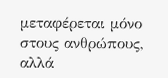μεταφέρεται μόνο στους ανθρώπους, αλλά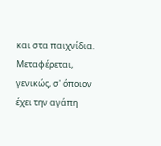και στα παιχνίδια. Μεταφέρεται, γενικώς, σ' όποιον έχει την αγάπη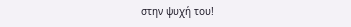στην ψυχή του!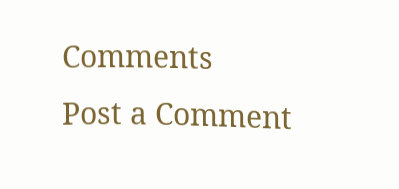Comments
Post a Comment